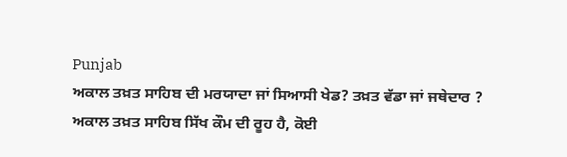Punjab
ਅਕਾਲ ਤਖ਼ਤ ਸਾਹਿਬ ਦੀ ਮਰਯਾਦਾ ਜਾਂ ਸਿਆਸੀ ਖੇਡ? ਤਖ਼ਤ ਵੱਡਾ ਜਾਂ ਜਥੇਦਾਰ ?
ਅਕਾਲ ਤਖ਼ਤ ਸਾਹਿਬ ਸਿੱਖ ਕੌਮ ਦੀ ਰੂਹ ਹੈ, ਕੋਈ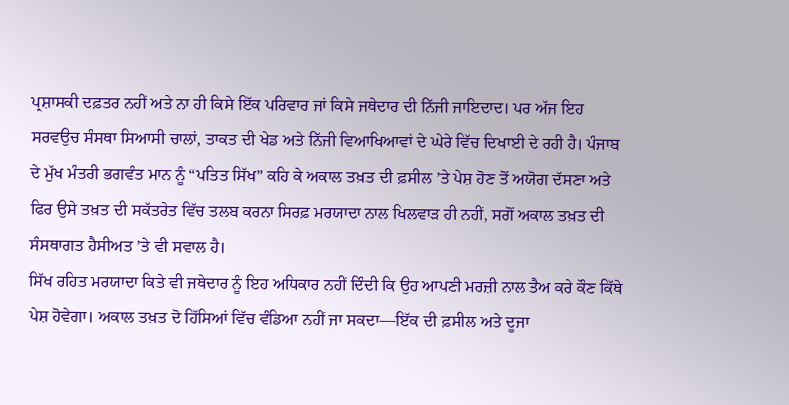ਪ੍ਰਸ਼ਾਸਕੀ ਦਫ਼ਤਰ ਨਹੀਂ ਅਤੇ ਨਾ ਹੀ ਕਿਸੇ ਇੱਕ ਪਰਿਵਾਰ ਜਾਂ ਕਿਸੇ ਜਥੇਦਾਰ ਦੀ ਨਿੱਜੀ ਜਾਇਦਾਦ। ਪਰ ਅੱਜ ਇਹ ਸਰਵਉਚ ਸੰਸਥਾ ਸਿਆਸੀ ਚਾਲਾਂ, ਤਾਕਤ ਦੀ ਖੇਡ ਅਤੇ ਨਿੱਜੀ ਵਿਆਖਿਆਵਾਂ ਦੇ ਘੇਰੇ ਵਿੱਚ ਦਿਖਾਈ ਦੇ ਰਹੀ ਹੈ। ਪੰਜਾਬ ਦੇ ਮੁੱਖ ਮੰਤਰੀ ਭਗਵੰਤ ਮਾਨ ਨੂੰ “ਪਤਿਤ ਸਿੱਖ” ਕਹਿ ਕੇ ਅਕਾਲ ਤਖ਼ਤ ਦੀ ਫ਼ਸੀਲ ’ਤੇ ਪੇਸ਼ ਹੋਣ ਤੋਂ ਅਯੋਗ ਦੱਸਣਾ ਅਤੇ ਫਿਰ ਉਸੇ ਤਖ਼ਤ ਦੀ ਸਕੱਤਰੇਤ ਵਿੱਚ ਤਲਬ ਕਰਨਾ ਸਿਰਫ਼ ਮਰਯਾਦਾ ਨਾਲ ਖਿਲਵਾੜ ਹੀ ਨਹੀਂ, ਸਗੋਂ ਅਕਾਲ ਤਖ਼ਤ ਦੀ ਸੰਸਥਾਗਤ ਹੈਸੀਅਤ ’ਤੇ ਵੀ ਸਵਾਲ ਹੈ।
ਸਿੱਖ ਰਹਿਤ ਮਰਯਾਦਾ ਕਿਤੇ ਵੀ ਜਥੇਦਾਰ ਨੂੰ ਇਹ ਅਧਿਕਾਰ ਨਹੀਂ ਦਿੰਦੀ ਕਿ ਉਹ ਆਪਣੀ ਮਰਜ਼ੀ ਨਾਲ ਤੈਅ ਕਰੇ ਕੌਣ ਕਿੱਥੇ ਪੇਸ਼ ਹੋਵੇਗਾ। ਅਕਾਲ ਤਖ਼ਤ ਦੋ ਹਿੱਸਿਆਂ ਵਿੱਚ ਵੰਡਿਆ ਨਹੀਂ ਜਾ ਸਕਦਾ—ਇੱਕ ਦੀ ਫ਼ਸੀਲ ਅਤੇ ਦੂਜਾ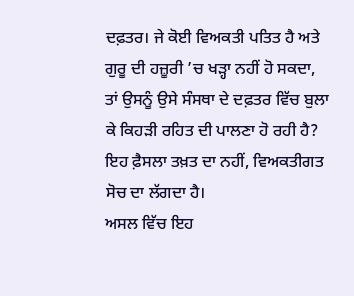ਦਫ਼ਤਰ। ਜੇ ਕੋਈ ਵਿਅਕਤੀ ਪਤਿਤ ਹੈ ਅਤੇ ਗੁਰੂ ਦੀ ਹਜ਼ੂਰੀ ’ਚ ਖੜ੍ਹਾ ਨਹੀਂ ਹੋ ਸਕਦਾ, ਤਾਂ ਉਸਨੂੰ ਉਸੇ ਸੰਸਥਾ ਦੇ ਦਫ਼ਤਰ ਵਿੱਚ ਬੁਲਾ ਕੇ ਕਿਹੜੀ ਰਹਿਤ ਦੀ ਪਾਲਣਾ ਹੋ ਰਹੀ ਹੈ? ਇਹ ਫ਼ੈਸਲਾ ਤਖ਼ਤ ਦਾ ਨਹੀਂ, ਵਿਅਕਤੀਗਤ ਸੋਚ ਦਾ ਲੱਗਦਾ ਹੈ।
ਅਸਲ ਵਿੱਚ ਇਹ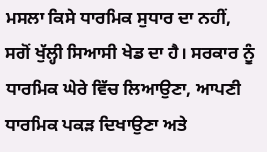ਮਸਲਾ ਕਿਸੇ ਧਾਰਮਿਕ ਸੁਧਾਰ ਦਾ ਨਹੀਂ, ਸਗੋਂ ਖੁੱਲ੍ਹੀ ਸਿਆਸੀ ਖੇਡ ਦਾ ਹੈ। ਸਰਕਾਰ ਨੂੰ ਧਾਰਮਿਕ ਘੇਰੇ ਵਿੱਚ ਲਿਆਉਣਾ, ਆਪਣੀ ਧਾਰਮਿਕ ਪਕੜ ਦਿਖਾਉਣਾ ਅਤੇ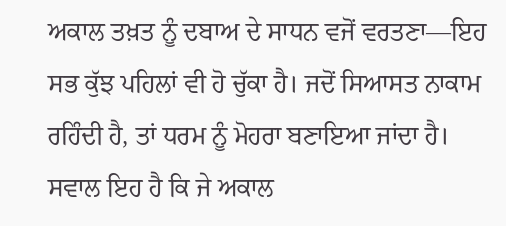ਅਕਾਲ ਤਖ਼ਤ ਨੂੰ ਦਬਾਅ ਦੇ ਸਾਧਨ ਵਜੋਂ ਵਰਤਣਾ—ਇਹ ਸਭ ਕੁੱਝ ਪਹਿਲਾਂ ਵੀ ਹੋ ਚੁੱਕਾ ਹੈ। ਜਦੋਂ ਸਿਆਸਤ ਨਾਕਾਮ ਰਹਿੰਦੀ ਹੈ, ਤਾਂ ਧਰਮ ਨੂੰ ਮੋਹਰਾ ਬਣਾਇਆ ਜਾਂਦਾ ਹੈ।
ਸਵਾਲ ਇਹ ਹੈ ਕਿ ਜੇ ਅਕਾਲ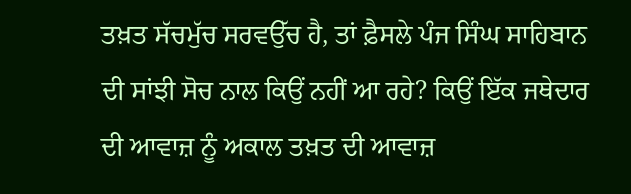ਤਖ਼ਤ ਸੱਚਮੁੱਚ ਸਰਵਉੱਚ ਹੈ, ਤਾਂ ਫ਼ੈਸਲੇ ਪੰਜ ਸਿੰਘ ਸਾਹਿਬਾਨ ਦੀ ਸਾਂਝੀ ਸੋਚ ਨਾਲ ਕਿਉਂ ਨਹੀਂ ਆ ਰਹੇ? ਕਿਉਂ ਇੱਕ ਜਥੇਦਾਰ ਦੀ ਆਵਾਜ਼ ਨੂੰ ਅਕਾਲ ਤਖ਼ਤ ਦੀ ਆਵਾਜ਼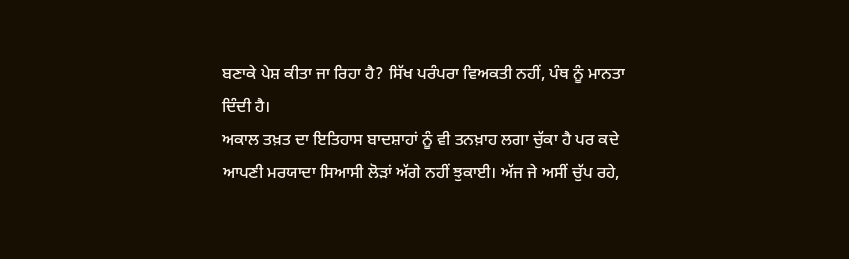ਬਣਾਕੇ ਪੇਸ਼ ਕੀਤਾ ਜਾ ਰਿਹਾ ਹੈ? ਸਿੱਖ ਪਰੰਪਰਾ ਵਿਅਕਤੀ ਨਹੀਂ, ਪੰਥ ਨੂੰ ਮਾਨਤਾ ਦਿੰਦੀ ਹੈ।
ਅਕਾਲ ਤਖ਼ਤ ਦਾ ਇਤਿਹਾਸ ਬਾਦਸ਼ਾਹਾਂ ਨੂੰ ਵੀ ਤਨਖ਼ਾਹ ਲਗਾ ਚੁੱਕਾ ਹੈ ਪਰ ਕਦੇ ਆਪਣੀ ਮਰਯਾਦਾ ਸਿਆਸੀ ਲੋੜਾਂ ਅੱਗੇ ਨਹੀਂ ਝੁਕਾਈ। ਅੱਜ ਜੇ ਅਸੀਂ ਚੁੱਪ ਰਹੇ,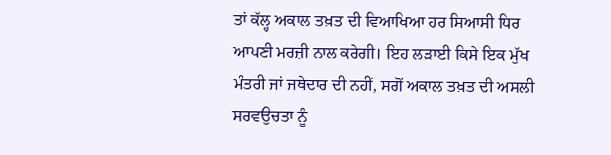ਤਾਂ ਕੱਲ੍ਹ ਅਕਾਲ ਤਖ਼ਤ ਦੀ ਵਿਆਖਿਆ ਹਰ ਸਿਆਸੀ ਧਿਰ ਆਪਣੀ ਮਰਜ਼ੀ ਨਾਲ ਕਰੇਗੀ। ਇਹ ਲੜਾਈ ਕਿਸੇ ਇਕ ਮੁੱਖ ਮੰਤਰੀ ਜਾਂ ਜਥੇਦਾਰ ਦੀ ਨਹੀਂ, ਸਗੋਂ ਅਕਾਲ ਤਖ਼ਤ ਦੀ ਅਸਲੀ ਸਰਵਉਚਤਾ ਨੂੰ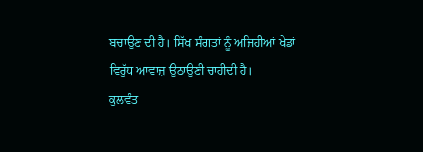ਬਚਾਉਣ ਦੀ ਹੈ। ਸਿੱਖ ਸੰਗਤਾਂ ਨੂੰ ਅਜਿਹੀਆਂ ਖੇਡਾਂ ਵਿਰੁੱਧ ਆਵਾਜ਼ ਉਠਾਉਣੀ ਚਾਹੀਦੀ ਹੈ।
ਕੁਲਵੰਤ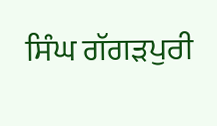ਸਿੰਘ ਗੱਗੜਪੁਰੀ